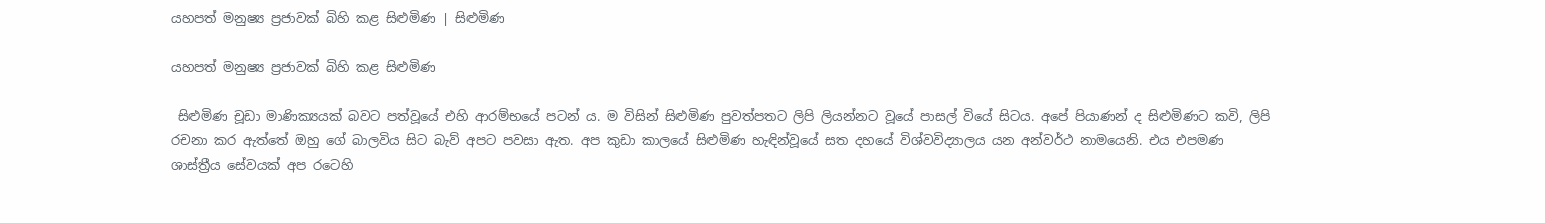යහපත් මනුෂ්‍ය ප්‍රජාවක් බිහි කළ සිළුමිණ | සිළුමිණ

යහපත් මනුෂ්‍ය ප්‍රජාවක් බිහි කළ සිළුමිණ

 සිළුමිණ චූඩා මාණික්‍යයක් බවට පත්වූයේ එහි ආරම්භයේ පටන් ය. ම විසින් සිළුමිණ පුවත්පතට ලිපි ලියන්නට වූයේ පාසල් වියේ සිටය. අපේ පියාණන් ද සිළුමිණට කවි, ලිපි රචනා කර ඇත්තේ ඔහු ගේ බාලවිය සිට බැව් අපට පවසා ඇත. අප කුඩා කාලයේ සිළුමිණ හැඳින්වූයේ සත දහයේ විශ්වවිද්‍යාලය යන අන්වර්ථ නාමයෙනි. එය එපමණ ශාස්ත්‍රීය සේවයක් අප රටෙහි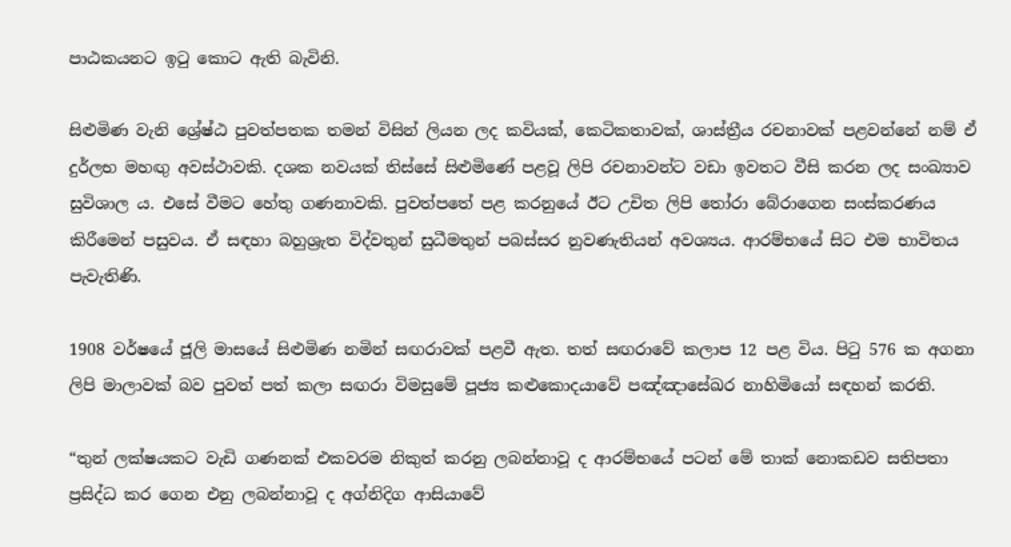පාඨකයනට ඉටු කොට ඇති බැවිනි.

සිළුමිණ වැනි ශ්‍රේෂ්ඨ පුවත්පතක තමන් විසින් ලියන ලද කවියක්, කෙටිකතාවක්, ශාස්ත්‍රීය රචනාවක් පළවන්නේ නම් ඒ දුර්ලභ මහඟු අවස්ථාවකි. දශක නවයක් තිස්සේ සිළුමිණේ පළවූ ලිපි රචනාවන්ට වඩා ඉවතට වීසි කරන ලද සංඛ්‍යාව සුවිශාල ය. එසේ වීමට හේතු ගණනාවකි. පුවත්පතේ පළ කරනුයේ ඊට උචිත ලිපි තෝරා බේරාගෙන සංස්කරණය කිරීමෙන් පසුවය. ඒ සඳහා බහුශ්‍රැත විද්වතුන් සුධීමතුන් පබස්සර නුවණැතියන් අවශ්‍යය. ආරම්භයේ සිට එම භාවිතය පැවැතිණි.

1908 වර්ෂයේ ජූලි මාසයේ සිළුමිණ නමින් සඟරාවක් පළවී ඇත. තත් සඟරාවේ කලාප 12 පළ විය. පිටු 576 ක අගනා ලිපි මාලාවක් බව පුවත් පත් කලා සඟරා විමසුමේ පූජ්‍ය කළුකොදයාවේ පඤ්ඤාසේඛර නාහිමියෝ සඳහන් කරති.

“තුන් ලක්ෂයකට වැඩි ගණනක් එකවරම නිකුත් කරනු ලබන්නාවූ ද ආරම්භයේ පටන් මේ තාක් නොකඩව සතිපතා ප්‍රසිද්ධ කර ගෙන එනු ලබන්නාවූ ද අග්නිදිග ආසියාවේ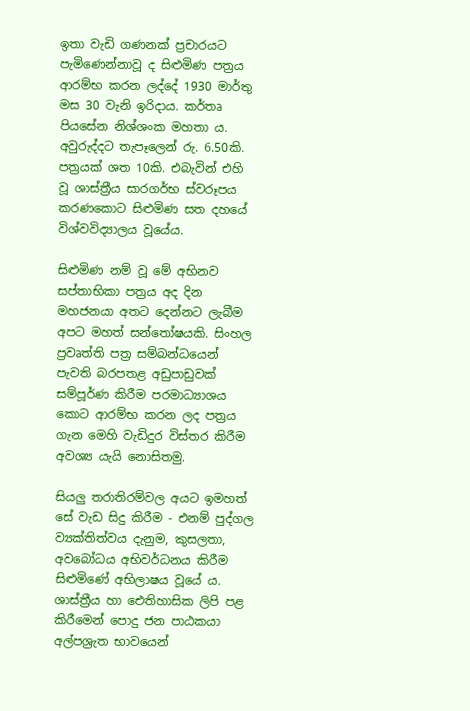ඉතා වැඩි ගණනක් ප්‍රචාරයට පැමිණෙන්නාවූ ද සිළුමිණ පත්‍රය ආරම්භ කරන ලද්දේ 1930 මාර්තු මස 30 වැනි ඉරිදාය. කර්තෘ පියසේන නිශ්ශංක මහතා ය. අවුරුද්දට තැපෑලෙන් රු. 6.50කි. පත්‍රයක් ශත 10කි. එබැවින් එහි වූ ශාස්ත්‍රීය සාරගර්භ ස්වරූපය කරණ‍කොට සිළුමිණ සත දහයේ විශ්වවිද්‍යාලය වූයේය.

සිළුමිණ නම් වූ මේ අභිනව සප්තාභිකා පත්‍රය අද දින මහජනයා අතට දෙන්නට ලැබීම අපට මහත් සන්තෝෂයකි. සිංහල ප්‍රවෘත්ති පත්‍ර සම්බන්ධයෙන් පැවති බරපතළ අඩුපාඩුවක් සම්පූර්ණ කිරීම පරමාධ්‍යාශය කොට ආරම්භ කරන ලද පත්‍රය ගැන මෙහි වැඩිදුර විස්තර කිරීම අවශ්‍ය යැයි නොසිතමු.

සියලු තරාතිරම්වල අයට ඉමහත් සේ වැඩ සිදු කිරීම - එනම් පුද්ගල ව්‍යක්තිත්වය දැනුම, කුසලතා, අවබෝධය අභිවර්ධනය කිරීම සිළුමිණේ අභිලාෂය වූයේ ය. ශාස්ත්‍රීය හා ඓතිහාසික ලිපි පළ කිරීමෙන් පොදු ජන පාඨකයා අල්පශ්‍රැත භාවයෙන්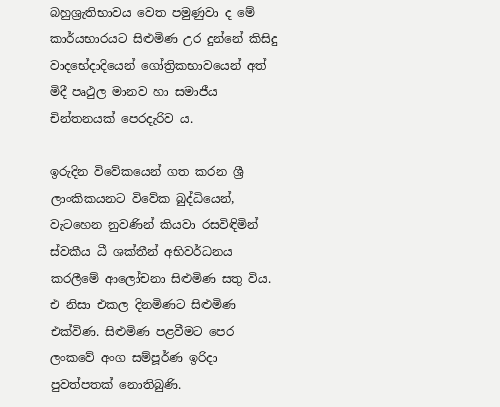බහුශ්‍රැතිභාවය වෙත පමුණුවා ද මේ කාර්යභාරයට සිළුමිණ උර දුන්නේ කිසිදු වාදභේදාදියෙන් ගෝත්‍රිකභාවයෙන් අත් මිදී පෘථුල මානව හා සමාජීය චින්තනයක් පෙරදැරිව ය.

ඉරුදින විවේකයෙන් ගත කරන ශ්‍රී ලාංකිකයනට විවේක බුද්ධියෙන්, වැටහෙන නුවණින් කියවා රසවිඳිමින් ස්වකීය ධී ශක්තීන් අභිවර්ධනය කරලීමේ ආ‍ලෝචනා සිළුමිණ සතු විය. එ නිසා එකල දිනමිණට සිළුමිණ එක්විණ. සිළුමිණ පළවීමට පෙර ලංකවේ අංග සම්පූර්ණ ඉරිදා පුවත්පතක් නොතිබුණි.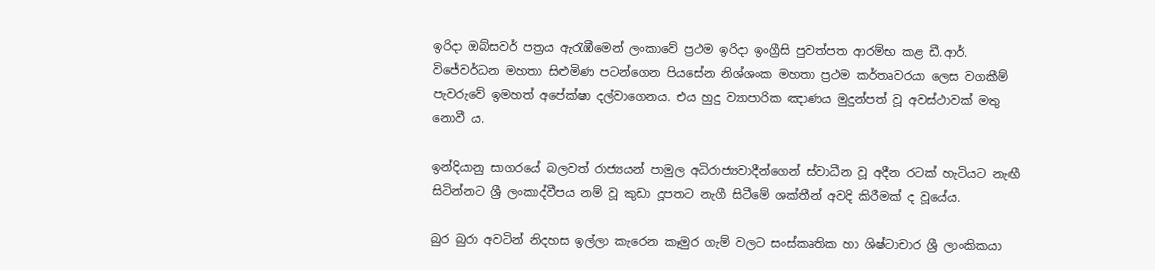ඉරිදා ඔබ්සවර් පත්‍රය ඇරැඹීමෙන් ලංකාවේ ප්‍රථම ඉරිදා ඉංග්‍රීසි පුවත්පත ආරම්භ කළ ඩී.ආර්. විජේවර්ධන මහතා සිළුමිණ පටන්ගෙන පියසේන නිශ්ශංක මහතා ප්‍රථම කර්තෘවරයා ලෙස වගකීම් පැවරුවේ ඉමහත් අපේක්ෂා දල්වාගෙනය. එය හුදු ව්‍යාපාරික ඤාණය මුදුන්පත් වූ අවස්ථාවක් මතු නොවී ය.

ඉන්දියානු සාගරයේ බලවත් රාජ්‍යයන් පාමුල අධිරාජ්‍යවාදීන්ගෙන් ස්වාධීන වූ අදීන රටක් හැටියට නැඟී සිටින්නට ශ්‍රී ලංකාද්වීපය නම් වූ කුඩා දූපතට නැගී සිටීමේ ශක්තීන් අවදි කිරීමක් ද වූයේය.

බුර බුරා අවටින් නිදහස ඉල්ලා කැරෙන කෑමුර ගැම් වලට සංස්කෘතික හා ශිෂ්ටාචාර ශ්‍රී ලාංකිකයා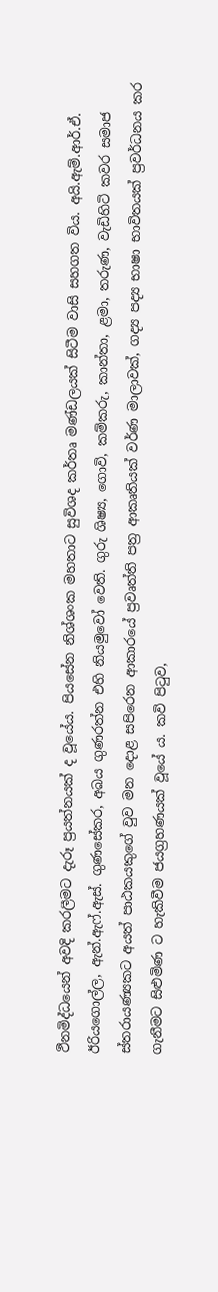ථීනමිද්ධයෙන් අවදි කරලීමට දැරූ ප්‍රයත්නයක් ද වූයේය. පියසේන නිශ්ශංක මහතාට සුවිශද කර්තෘ මණ්ඩලයක් සිටීම වාසි සහගත විය. අයි.ඇම්.ආර්.ඒ. ඊරියගොල්ල, ඇන්.ඇ‍ෆ්.ඇස්. ගුණසේකර, අබය ගුණරත්න එහි නියමුවෝ වෙති. ගුරු ශිෂ්‍ය, ගොවි, කම්කරු, කාන්තා, ළමා, තරුණ, වැඩිහිටි කවර සමාජ ස්තරායණ්‍යකට අයත් පාඨකයකුගේ වුව මන දොළ සපිරෙන ආකාරයේ ප්‍රවෘත්ති පත්‍ර ආකෘතියක් වර්ණ මාලාවක්, ගද්‍ය පද්‍ය භාෂා භාවිතයක් ප්‍රවර්ධනය කර ගැනීමට සිළුමිණ ට හැකිවීම ජයග්‍රහණයක් වූයේ ය. කවි පිටුව,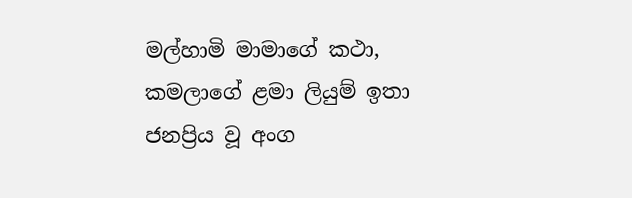මල්හාමි මාමාගේ කථා, කමලාගේ ළමා ලියුම් ඉතා ජනප්‍රිය වූ අංග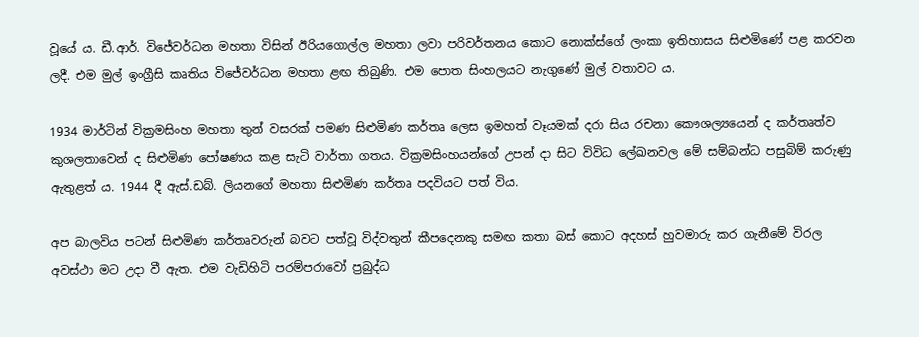වූයේ ය. ඩී.ආර්. විජේවර්ධන මහතා විසින් ඊරියගොල්ල මහතා ලවා පරිවර්තනය කොට නොක්ස්ගේ ලංකා ඉතිහාසය සිළුමිණේ පළ කරවන ලදී. එම මුල් ඉංග්‍රීසි කෘතිය විජේවර්ධන මහතා ළඟ තිබුණි. එම පොත සිංහලයට නැගුණේ මුල් වතාවට ය.

1934 මාර්ටින් වික්‍රමසිංහ මහතා තුන් වසරක් පමණ සිළුමිණ කර්තෘ ලෙස ඉමහත් වෑයමක් දරා සිය රචනා කෞශල්‍යයෙන් ද කර්තෘත්ව කුශලතාවෙන් ද සිළුමිණ පෝෂණය කළ සැටි වාර්තා ගතය. වික්‍රමසිංහයන්ගේ උපන් දා සිට විවිධ ලේඛනවල මේ සම්බන්ධ පසුබිම් කරුණු ඇතුළත් ය. 1944 දී ඇස්.ඩබ්. ලියනගේ මහතා සිළුමිණ කර්තෘ පදවියට පත් විය.

අප බාලවිය පටන් සිළුමිණ කර්තෘවරුන් බවට පත්වූ විද්වතුන් කීපදෙනකු සමඟ කතා බස් කොට අදහස් හුවමාරු කර ගැනීමේ විරල අවස්ථා මට උදා වී ඇත. එම වැඩිහිටි පරම්පරාවෝ ප්‍රබුද්ධ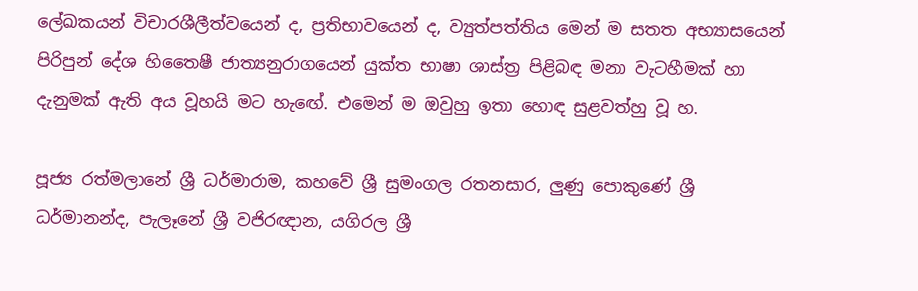ලේඛකයන් විචාරශීලීත්වයෙන් ද, ප්‍රතිභාවයෙන් ද, ව්‍යුත්පත්තිය මෙන් ම සතත අභ්‍යාසයෙන් පිරිපුන් දේශ හිතෛෂී ජාත්‍යනුරාගයෙන් යුක්ත භාෂා ශාස්ත්‍ර පිළිබඳ මනා වැටහීමක් හා දැනුමක් ඇති අය වූහයි මට හැ‍ඟේ. එමෙන් ම ඔවුහු ඉතා හොඳ සුළවත්හු වූ හ.

පූජ්‍ය රත්මලානේ ශ්‍රී ධර්මාරාම, කහවේ ශ්‍රී සුමංගල රතනසාර, ලුණු පොකුණේ ශ්‍රී ධර්මානන්ද, පැලෑනේ ශ්‍රී වජිරඥාන, යගිරල ශ්‍රී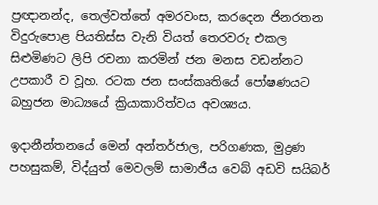ප්‍රඥානන්ද, තෙල්වත්තේ අමරවංස, කරදෙන ජිනරතන විදුරුපොළ පියතිස්ස වැනි වියත් තෙරවරු එකල සිළුමිණට ලිපි රචනා කරමින් ජන මනස වඩන්නට උපකාරී ව වූහ. රටක ජන සංස්කෘතියේ පෝෂණයට බහුජන මාධ්‍යයේ ක්‍රියාකාරිත්වය අවශ්‍යය.

ඉදානීන්තනයේ මෙන් අන්තර්ජාල, පරිගණක, මුද්‍රණ පහසුකම්, විද්යුත් මෙවලම් සාමාජීය වෙබ් අඩවි සයිබර්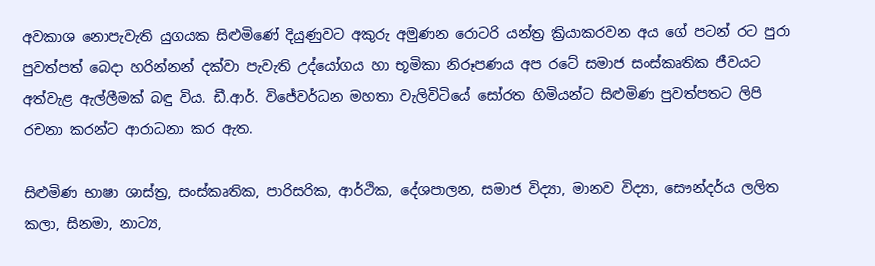අවකාශ නොපැවැති යුගයක සිළුමිණේ දියුණුවට අකුරු අමුණන රොටරි යන්ත්‍ර ක්‍රියාකරවන අය ගේ පටන් රට පුරා පුවත්පත් බෙදා හරින්නන් දක්වා පැවැති උද්යෝගය හා භූමිකා නිරූපණය අප රටේ සමාජ සංස්කෘතික ජීවයට අත්වැළ ඇල්ලීමක් බඳු විය. ඩී.ආර්. විජේවර්ධන මහතා වැලිවිටියේ සෝරත හිමියන්ට සිළුමිණ පුවත්පතට ලිපි රචනා කරන්ට ආරාධනා කර ඇත.

සිළුමිණ භාෂා ශාස්ත්‍ර, සංස්කෘතික, පාරිසරික, ආර්ථික, දේශපාලන, සමාජ විද්‍යා, මානව විද්‍යා, සෞන්දර්ය ලලිත කලා, සිනමා, නාට්‍ය,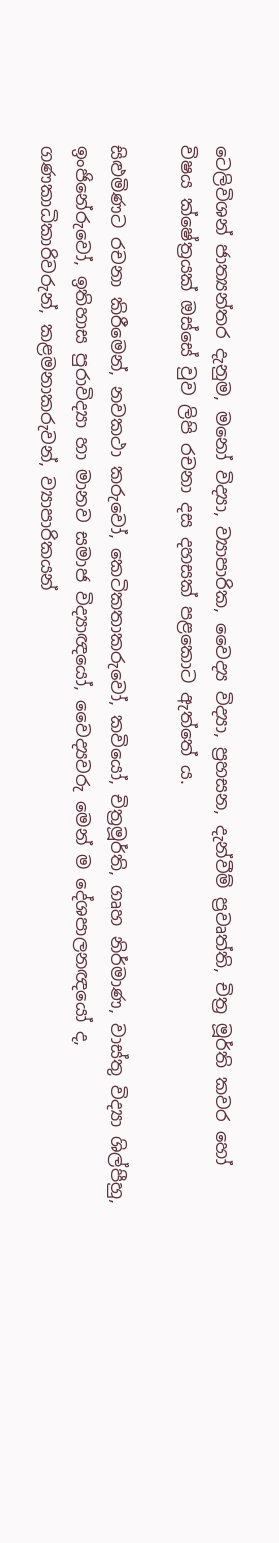ටෙලිවිශන් ජාත්‍යන්තර දැනුම, මනෝ විද්‍යා, ව්‍යාපාරික, වෛද්‍ය විද්‍යා, ප්‍රහසන, දැන්වීම් ප්‍රවෘත්ති, චිත්‍ර මූර්ති කවර හෝ විෂය ක්ෂේත්‍රයක් ඔස්සේ වුව ලිපි රචනා දස දහසක් පළකොට ඇත්තේ ය.

සිළුමිණට රචනා කිරීමෙන්, නවකථා කරුවෝ, කෙටිකතාකරුවෝ, කවියෝ, චිත්‍රමූර්ති, ගෘහ නිර්මාණ, වාස්තු විද්‍යා ශිල්පීහු, ඉංජිනේරුවෝ, ඉතිහාස පුරාවිද්‍යා හා මානව සමාජ විද්‍යාඥයෝ, වෛද්‍යවරු මෙන් ම දේශපාලනඥයෝ ද, ගණකාධිකාරිවරුන්, කළමනාකරුවන්, ව්‍යාපාරිකයන්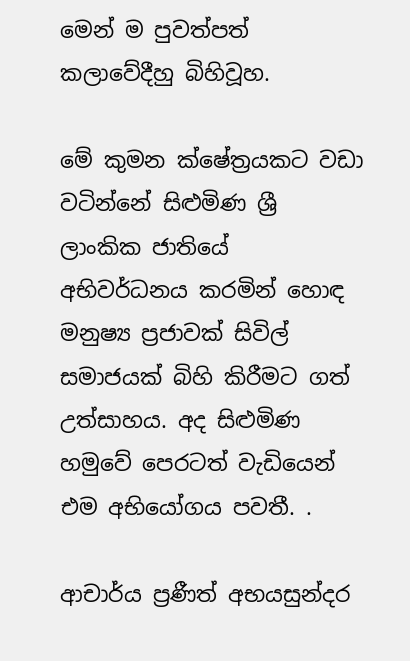මෙන් ම පුවත්පත් කලාවේදීහු බිහිවූහ.

මේ කුමන ක්ෂේත්‍රයකට වඩා වටින්නේ සිළුමිණ ශ්‍රී ලාංකික ජාතියේ අභිවර්ධනය කරමින් හොඳ මනුෂ්‍ය ප්‍රජාවක් සිවිල් සමාජයක් බිහි කිරීමට ගත් උත්සාහය. අද සිළුමිණ හමුවේ පෙරටත් වැඩියෙන් එම අභියෝගය පවතී. .

ආචාර්ය ප්‍රණීත් අභයසුන්දර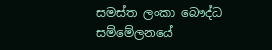සමස්ත ලංකා බෞද්ධ සම්මේලනයේ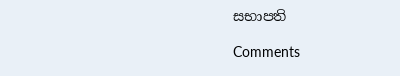සභාපති

Comments